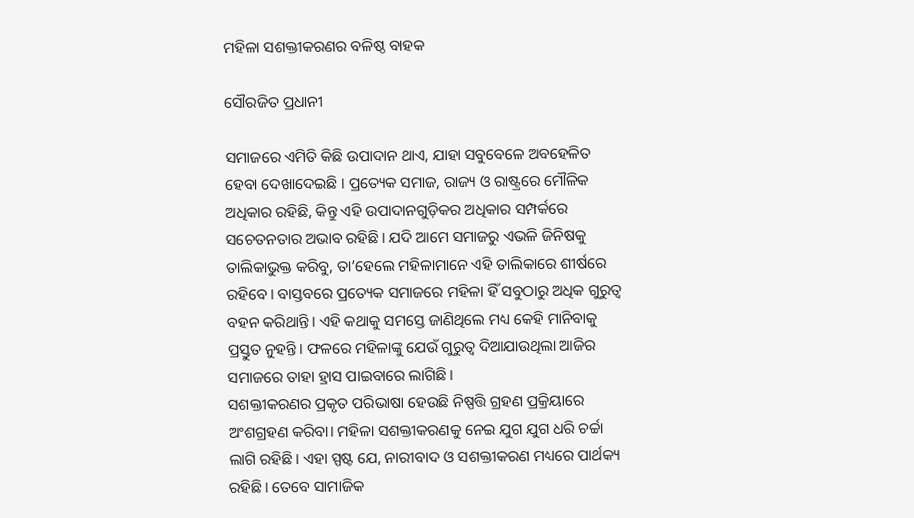ମହିଳା ସଶକ୍ତୀକରଣର ବଳିଷ୍ଠ ବାହକ

ସୌରଜିତ ପ୍ରଧାନୀ

ସମାଜରେ ଏମିତି କିଛି ଉପାଦାନ ଥାଏ, ଯାହା ସବୁବେଳେ ଅବହେଳିତ ହେବା ଦେଖାଦେଇଛି । ପ୍ରତ୍ୟେକ ସମାଜ, ରାଜ୍ୟ ଓ ରାଷ୍ଟ୍ରରେ ମୌଳିକ ଅଧିକାର ରହିଛି, କିନ୍ତୁ ଏହି ଉପାଦାନଗୁଡ଼ିକର ଅଧିକାର ସମ୍ପର୍କରେ ସଚେତନତାର ଅଭାବ ରହିଛି। ଯଦି ଆମେ ସମାଜରୁ ଏଭଳି ଜିନିଷକୁ ତାଲିକାଭୁକ୍ତ କରିବୁ, ତା’ହେଲେ ମହିଳାମାନେ ଏହି ତାଲିକାରେ ଶୀର୍ଷରେ ରହିବେ। ବାସ୍ତବରେ ପ୍ରତ୍ୟେକ ସମାଜରେ ମହିଳା ହିଁ ସବୁଠାରୁ ଅଧିକ ଗୁରୁତ୍ୱ ବହନ କରିଥାନ୍ତି। ଏହି କଥାକୁ ସମସ୍ତେ ଜାଣିଥିଲେ ମଧ୍ୟ କେହି ମାନିବାକୁ ପ୍ରସ୍ତୁତ ନୁହନ୍ତି। ଫଳରେ ମହିଳାଙ୍କୁ ଯେଉଁ ଗୁରୁତ୍ୱ ଦିଆଯାଉଥିଲା ଆଜିର ସମାଜରେ ତାହା ହ୍ରାସ ପାଇବାରେ ଲାଗିଛି।
ସଶକ୍ତୀକରଣର ପ୍ରକୃତ ପରିଭାଷା ହେଉଛି ନିଷ୍ପତ୍ତି ଗ୍ରହଣ ପ୍ରକ୍ରିୟାରେ ଅଂଶଗ୍ରହଣ କରିବା। ମହିଳା ସଶକ୍ତୀକରଣକୁ ନେଇ ଯୁଗ ଯୁଗ ଧରି ଚର୍ଚ୍ଚା ଲାଗି ରହିଛି। ଏହା ସ୍ପଷ୍ଟ ଯେ, ନାରୀବାଦ ଓ ସଶକ୍ତୀକରଣ ମଧ୍ୟରେ ପାର୍ଥକ୍ୟ ରହିଛି। ତେବେ ସାମାଜିକ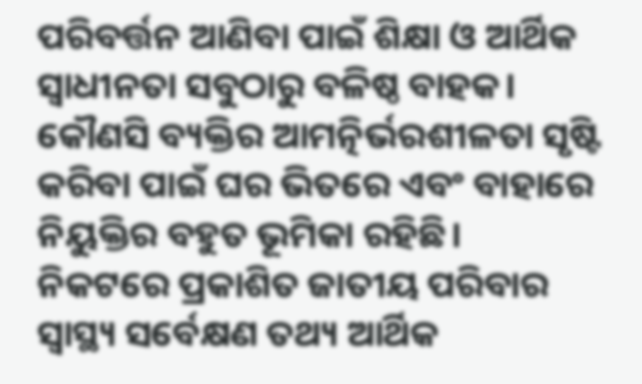ପରିବର୍ତ୍ତନ ଆଣିବା ପାଇଁ ଶିକ୍ଷା ଓ ଆର୍ଥିକ ସ୍ବାଧୀନତା ସବୁଠାରୁ ବଳିଷ୍ଠ ବାହକ। କୌଣସି ବ୍ୟକ୍ତିର ଆମତ୍ନିର୍ଭରଶୀଳତା ସୃଷ୍ଟି କରିବା ପାଇଁ ଘର ଭିତରେ ଏବଂ ବାହାରେ ନିୟୁକ୍ତିର ବହୁତ ଭୂମିକା ରହିଛି।
ନିକଟରେ ପ୍ରକାଶିତ ଜାତୀୟ ପରିବାର ସ୍ବାସ୍ଥ୍ୟ ସର୍ବେକ୍ଷଣ ତଥ୍ୟ ଆର୍ଥିକ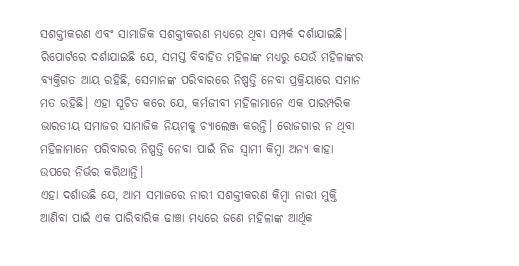ସଶକ୍ତୀକରଣ ଏବଂ ସାମାଜିକ ସଶକ୍ତୀକରଣ ମଧ୍ୟରେ ଥିବା ସମ୍ପର୍କ ଦର୍ଶାଯାଇଛି। ରିପୋର୍ଟରେ ଦର୍ଶାଯାଇଛି ଯେ, ସମସ୍ତ ବିବାହିତ ମହିଳାଙ୍କ ମଧ୍ୟରୁ ଯେଉଁ ମହିଳାଙ୍କର ବ୍ୟକ୍ତିଗତ ଆୟ ରହିଛି, ସେମାନଙ୍କ ପରିବାରରେ ନିଷ୍ପତ୍ତି ନେବା ପ୍ରକ୍ରିୟାରେ ସମାନ ମତ ରହିଛି। ଏହା ସୂଚିତ କରେ ଯେ, କର୍ମଜୀବୀ ମହିଳାମାନେ ଏକ ପାରମ୍ପରିକ ଭାରତୀୟ ସମାଜର ସାମାଜିକ ନିୟମକୁ ଚ୍ୟାଲେଞ୍ଜ କରନ୍ତି। ରୋଜଗାର ନ ଥିବା ମହିଳାମାନେ ପରିବାରର ନିଷ୍ପତ୍ତି ନେବା ପାଇଁ ନିଜ ସ୍ବାମୀ କିମ୍ବା ଅନ୍ୟ କାହା ଉପରେ ନିର୍ଭର କରିଥାନ୍ତି।
ଏହା ଦର୍ଶାଉଛି ଯେ, ଆମ ସମାଜରେ ନାରୀ ସଶକ୍ତୀକରଣ କିମ୍ବା ନାରୀ ମୁକ୍ତି ଆଣିବା ପାଇଁ ଏକ ପାରିବାରିକ ଢାଞ୍ଚା ମଧ୍ୟରେ ଜଣେ ମହିଳାଙ୍କ ଆର୍ଥିକ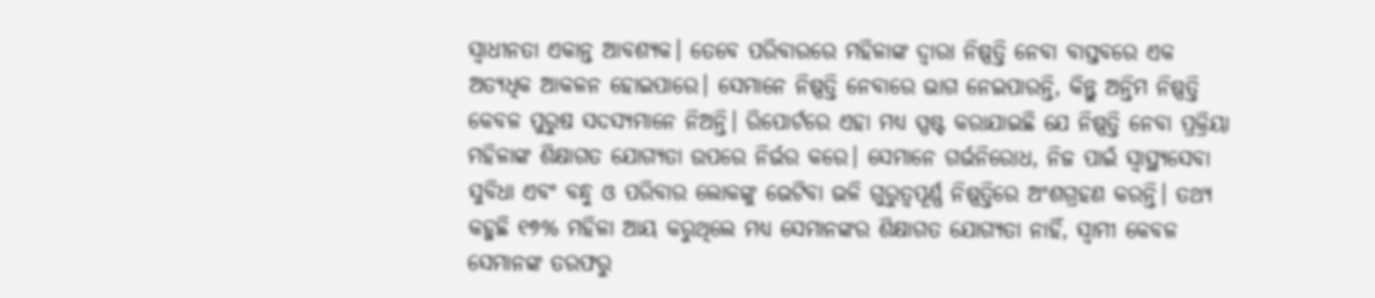ସ୍ବାଧୀନତା ଏକାନ୍ତ ଆବଶ୍ୟକ। ତେବେ ପରିବାରରେ ମହିଳାଙ୍କ ଦ୍ୱାରା ନିଷ୍ପତ୍ତି ନେବା ବାସ୍ତବରେ ଏକ ଅତ୍ୟଧିକ ଆକଳନ ହୋଇପାରେ। ସେମାନେ ନିଷ୍ପତ୍ତି ନେବାରେ ଭାଗ ନେଇପାରନ୍ତି, କିନ୍ତୁ ଅନ୍ତିମ ନିଷ୍ପତ୍ତି କେବଳ ପୁରୁଷ ସଦସ୍ୟମାନେ ନିଅନ୍ତି। ରିପୋର୍ଟରେ ଏହା ମଧ୍ୟ ସ୍ପଷ୍ଟ କରାଯାଇଛି ଯେ ନିଷ୍ପତ୍ତି ନେବା ପ୍ରକ୍ରିୟା ମହିଳାଙ୍କ ଶିକ୍ଷାଗତ ଯୋଗ୍ୟତା ଉପରେ ନିର୍ଭର କରେ। ସେମାନେ ଗର୍ଭନିରୋଧ, ନିଜ ପାଇଁ ସ୍ବାସ୍ଥ୍ୟସେବା ସୁବିଧା ଏବଂ ବନ୍ଧୁ ଓ ପରିବାର ଲୋକଙ୍କୁ ଭେଟିବା ଭଳି ଗୁରୁତ୍ୱପୂର୍ଣ୍ଣ ନିଷ୍ପତ୍ତିରେ ଅଂଶଗ୍ରହଣ କରନ୍ତି। ତଥ୍ୟ କହୁଛି ୧୭% ମହିଳା ଆୟ କରୁଥିଲେ ମଧ୍ୟ ସେମାନଙ୍କର ଶିକ୍ଷାଗତ ଯୋଗ୍ୟତା ନାହିଁ, ସ୍ବାମୀ କେବଳ ସେମାନଙ୍କ ତରଫରୁ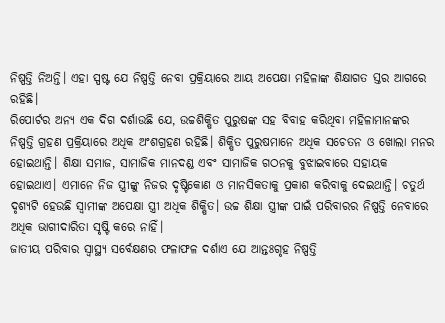ନିଷ୍ପତ୍ତି ନିଅନ୍ତି। ଏହା ସ୍ପଷ୍ଟ ଯେ ନିଷ୍ପତ୍ତି ନେବା ପ୍ରକ୍ରିୟାରେ ଆୟ ଅପେକ୍ଷା ମହିଳାଙ୍କ ଶିକ୍ଷାଗତ ସ୍ତର ଆଗରେ ରହିଛି।
ରିପୋର୍ଟର ଅନ୍ୟ ଏକ ଦିଗ ଦର୍ଶାଉଛି ଯେ, ଉଚ୍ଚଶିକ୍ଷିତ ପୁରୁଷଙ୍କ ସହ ବିବାହ କରିଥିବା ମହିଳାମାନଙ୍କର ନିଷ୍ପତ୍ତି ଗ୍ରହଣ ପ୍ରକ୍ରିୟାରେ ଅଧିକ ଅଂଶଗ୍ରହଣ ରହିଛି। ଶିକ୍ଷିତ ପୁରୁଷମାନେ ଅଧିକ ସଚେତନ ଓ ଖୋଲା ମନର ହୋଇଥାନ୍ତି। ଶିକ୍ଷା ସମାଜ, ସାମାଜିକ ମାନଦଣ୍ଡ ଏବଂ ସାମାଜିକ ଗଠନକୁ ବୁଝାଇବାରେ ସହାୟକ ହୋଇଥାଏ। ଏମାନେ ନିଜ ସ୍ତ୍ରୀଙ୍କୁ ନିଜର ଦୃଷ୍ଟିକୋଣ ଓ ମାନସିକତାକୁ ପ୍ରକାଶ କରିବାକୁ ଦେଇଥାନ୍ତି। ଚତୁର୍ଥ ଦୃଶ୍ୟଟି ହେଉଛି ସ୍ବାମୀଙ୍କ ଅପେକ୍ଷା ସ୍ତ୍ରୀ ଅଧିକ ଶିକ୍ଷିତ। ଉଚ୍ଚ ଶିକ୍ଷା ସ୍ତ୍ରୀଙ୍କ ପାଇଁ ପରିବାରର ନିଷ୍ପତ୍ତି ନେବାରେ ଅଧିକ ଭାଗୀଦାରିତା ସୃଷ୍ଟି କରେ ନାହିଁ।
ଜାତୀୟ ପରିବାର ସ୍ବାସ୍ଥ୍ୟ ସର୍ବେକ୍ଷଣର ଫଳାଫଳ ଦର୍ଶାଏ ଯେ ଆନ୍ତଃଗୃହ ନିଷ୍ପତ୍ତି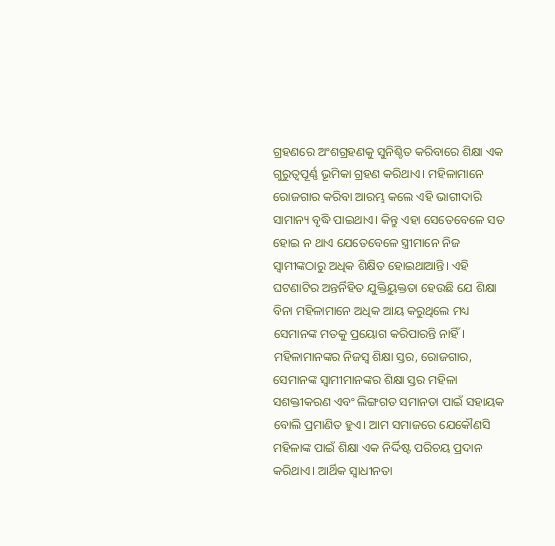ଗ୍ରହଣରେ ଅଂଶଗ୍ରହଣକୁ ସୁନିଶ୍ଚିତ କରିବାରେ ଶିକ୍ଷା ଏକ ଗୁରୁତ୍ୱପୂର୍ଣ୍ଣ ଭୂମିକା ଗ୍ରହଣ କରିଥାଏ। ମହିଳାମାନେ ରୋଜଗାର କରିବା ଆରମ୍ଭ କଲେ ଏହି ଭାଗୀଦାରି ସାମାନ୍ୟ ବୃଦ୍ଧି ପାଇଥାଏ। କିନ୍ତୁ ଏହା ସେତେବେଳେ ସତ ହୋଇ ନ ଥାଏ ଯେତେବେଳେ ସ୍ତ୍ରୀମାନେ ନିଜ ସ୍ବାମୀଙ୍କଠାରୁ ଅଧିକ ଶିକ୍ଷିତ ହୋଇଥାଆନ୍ତି। ଏହି ଘଟଣାଟିର ଅନ୍ତର୍ନିହିତ ଯୁକ୍ତିୟୁକ୍ତତା ହେଉଛି ଯେ ଶିକ୍ଷା ବିନା ମହିଳାମାନେ ଅଧିକ ଆୟ କରୁଥିଲେ ମଧ୍ୟ ସେମାନଙ୍କ ମତକୁ ପ୍ରୟୋଗ କରିପାରନ୍ତି ନାହିଁ।
ମହିଳାମାନଙ୍କର ନିଜସ୍ବ ଶିକ୍ଷା ସ୍ତର, ରୋଜଗାର, ସେମାନଙ୍କ ସ୍ବାମୀମାନଙ୍କର ଶିକ୍ଷା ସ୍ତର ମହିଳା ସଶକ୍ତୀକରଣ ଏବଂ ଲିଙ୍ଗଗତ ସମାନତା ପାଇଁ ସହାୟକ ବୋଲି ପ୍ରମାଣିତ ହୁଏ। ଆମ ସମାଜରେ ଯେକୌଣସି ମହିଳାଙ୍କ ପାଇଁ ଶିକ୍ଷା ଏକ ନିର୍ଦ୍ଦିଷ୍ଟ ପରିଚୟ ପ୍ରଦାନ କରିଥାଏ। ଆର୍ଥିକ ସ୍ବାଧୀନତା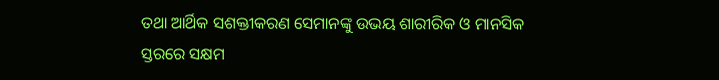ତଥା ଆର୍ଥିକ ସଶକ୍ତୀକରଣ ସେମାନଙ୍କୁ ଉଭୟ ଶାରୀରିକ ଓ ମାନସିକ ସ୍ତରରେ ସକ୍ଷମ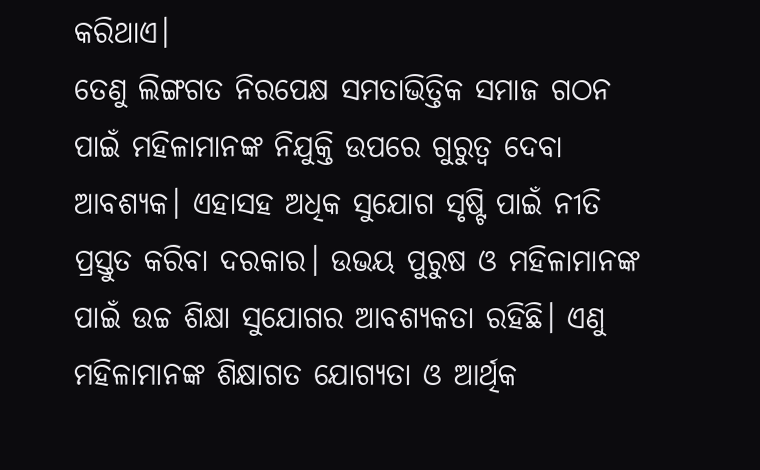କରିଥାଏ।
ତେଣୁ ଲିଙ୍ଗଗତ ନିରପେକ୍ଷ ସମତାଭିତ୍ତିକ ସମାଜ ଗଠନ ପାଇଁ ମହିଳାମାନଙ୍କ ନିଯୁକ୍ତି ଉପରେ ଗୁରୁତ୍ୱ ଦେବା ଆବଶ୍ୟକ। ଏହାସହ ଅଧିକ ସୁଯୋଗ ସୃଷ୍ଟି ପାଇଁ ନୀତି ପ୍ରସ୍ତୁତ କରିବା ଦରକାର। ଉଭୟ ପୁରୁଷ ଓ ମହିଳାମାନଙ୍କ ପାଇଁ ଉଚ୍ଚ ଶିକ୍ଷା ସୁଯୋଗର ଆବଶ୍ୟକତା ରହିଛି। ଏଣୁ ମହିଳାମାନଙ୍କ ଶିକ୍ଷାଗତ ଯୋଗ୍ୟତା ଓ ଆର୍ଥିକ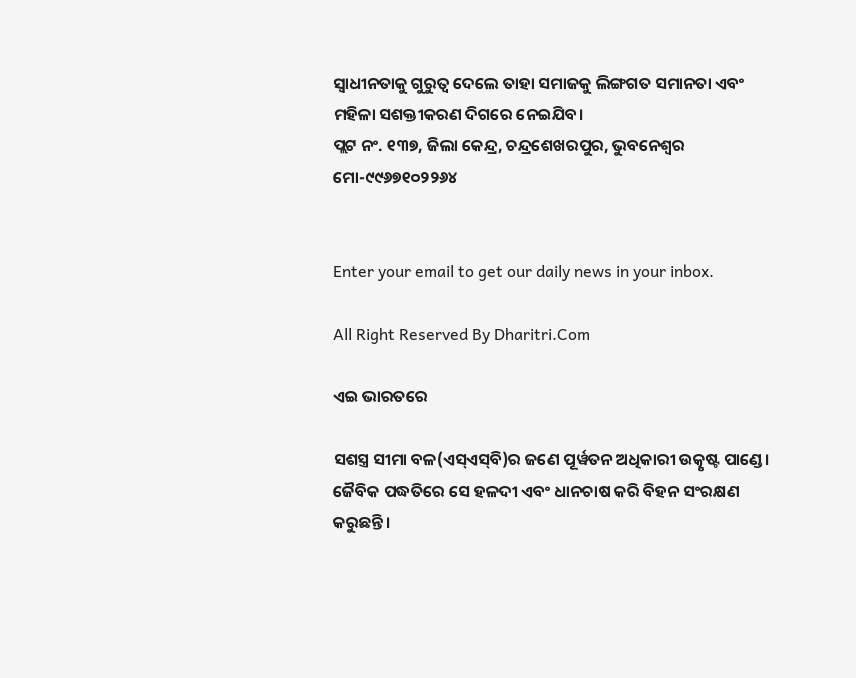ସ୍ବାଧୀନତାକୁ ଗୁରୁତ୍ୱ ଦେଲେ ତାହା ସମାଜକୁ ଲିଙ୍ଗଗତ ସମାନତା ଏବଂ ମହିଳା ସଶକ୍ତୀକରଣ ଦିଗରେ ନେଇଯିବ।
ପ୍ଲଟ ନଂ. ୧୩୭, ଜିଲା କେନ୍ଦ୍ର, ଚନ୍ଦ୍ରଶେଖରପୁର, ଭୁବନେଶ୍ୱର
ମୋ-୯୯୬୭୧୦୨୨୬୪


Enter your email to get our daily news in your inbox.

All Right Reserved By Dharitri.Com

ଏଇ ଭାରତରେ

ସଶସ୍ତ୍ର ସୀମା ବଳ(ଏସ୍‌ଏସ୍‌ବି)ର ଜଣେ ପୂର୍ୱତନ ଅଧିକାରୀ ଉତ୍କୃଷ୍ଟ ପାଣ୍ଡେ। ଜୈବିକ ପଦ୍ଧତିରେ ସେ ହଳଦୀ ଏବଂ ଧାନଚାଷ କରି ବିହନ ସଂରକ୍ଷଣ କରୁଛନ୍ତି।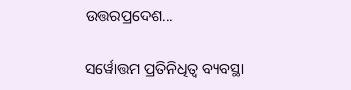ଉତ୍ତରପ୍ରଦେଶ...

ସର୍ୱୋତ୍ତମ ପ୍ରତିନିଧିତ୍ୱ ବ୍ୟବସ୍ଥା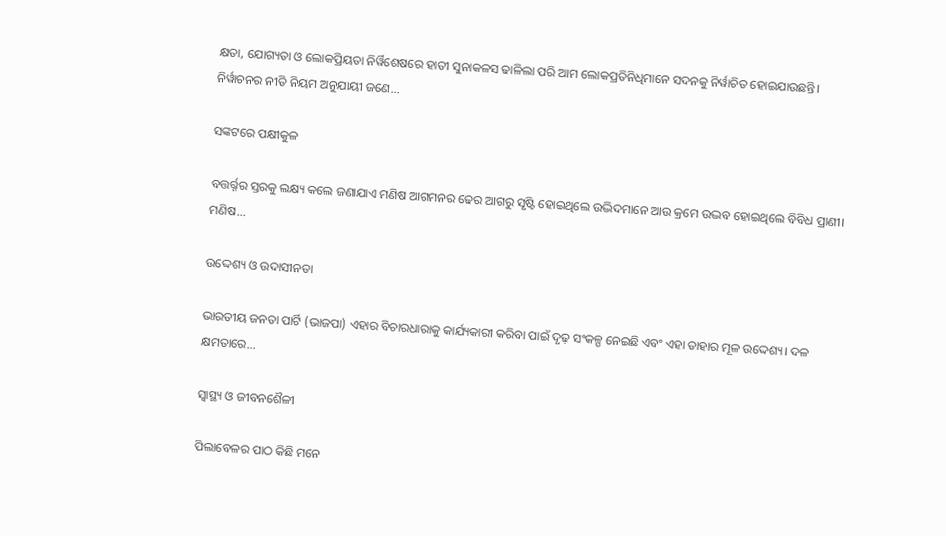କ୍ଷତା, ଯୋଗ୍ୟତା ଓ ଲୋକପ୍ରିୟତା ନିର୍ୱିଶେଷରେ ହାତୀ ସୁନାକଳସ ଢାଳିଲା ପରି ଆମ ଲୋକପ୍ରତିନିଧିମାନେ ସଦନକୁ ନିର୍ୱାଚିତ ହୋଇଯାଉଛନ୍ତି। ନିର୍ୱାଚନର ନୀତି ନିୟମ ଅନୁଯାୟୀ ଜଣେ...

ସଙ୍କଟରେ ପକ୍ଷୀକୁଳ

ବତ୍ତର୍ର୍ନର ସ୍ତରକୁ ଲକ୍ଷ୍ୟ କଲେ ଜଣାଯାଏ ମଣିଷ ଆଗମନର ଢେର ଆଗରୁ ସୃଷ୍ଟି ହୋଇଥିଲେ ଉଦ୍ଭିଦମାନେ ଆଉ କ୍ରମେ ଉଦ୍ଭବ ହୋଇଥିଲେ ବିବିଧ ପ୍ରାଣୀ। ମଣିଷ...

ଉଦ୍ଦେଶ୍ୟ ଓ ଉଦାସୀନତା

ଭାରତୀୟ ଜନତା ପାର୍ଟି (ଭାଜପା) ଏହାର ବିଚାରଧାରାକୁ କାର୍ଯ୍ୟକାରୀ କରିବା ପାଇଁ ଦୃଢ଼ ସଂକଳ୍ପ ନେଇଛି ଏବଂ ଏହା ତାହାର ମୂଳ ଉଦ୍ଦେଶ୍ୟ। ଦଳ କ୍ଷମତାରେ...

ସ୍ବାସ୍ଥ୍ୟ ଓ ଜୀବନଶୈଳୀ

ପିଲାବେଳର ପାଠ କିଛି ମନେ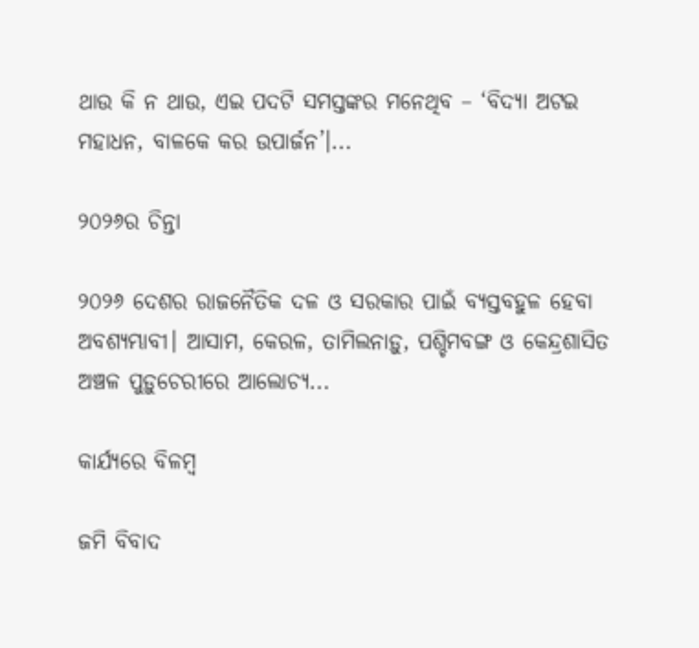ଥାଉ କି ନ ଥାଉ, ଏଇ ପଦଟି ସମସ୍ତଙ୍କର ମନେଥିବ – ‘ବିଦ୍ୟା ଅଟଇ ମହାଧନ, ବାଳକେ କର ଉପାର୍ଜନ’।...

୨୦୨୬ର ଚିନ୍ତା

୨୦୨୬ ଦେଶର ରାଜନୈତିକ ଦଳ ଓ ସରକାର ପାଇଁ ବ୍ୟସ୍ତବହୁଳ ହେବା ଅବଶ୍ୟମ୍ଭାବୀ। ଆସାମ, କେରଳ, ତାମିଲନାଡ଼ୁ, ପଶ୍ଚିମବଙ୍ଗ ଓ କେନ୍ଦ୍ରଶାସିତ ଅଞ୍ଚଳ ପୁଡ଼ୁଚେରୀରେ ଆଲୋଚ୍ୟ...

କାର୍ଯ୍ୟରେ ବିଳମ୍ବ

ଜମି ବିବାଦ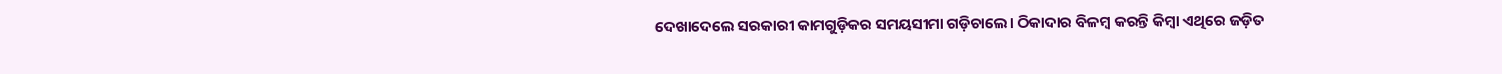ଦେଖାଦେଲେ ସରକାରୀ କାମଗୁଡ଼ିକର ସମୟସୀମା ଗଡ଼ିଚାଲେ। ଠିକାଦାର ବିଳମ୍ବ କରନ୍ତି କିମ୍ବା ଏଥିରେ ଜଡ଼ିତ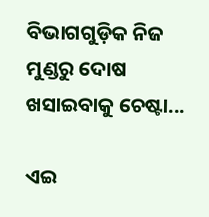ବିଭାଗଗୁଡ଼ିକ ନିଜ ମୁଣ୍ଡରୁ ଦୋଷ ଖସାଇବାକୁ ଚେଷ୍ଟା...

ଏଇ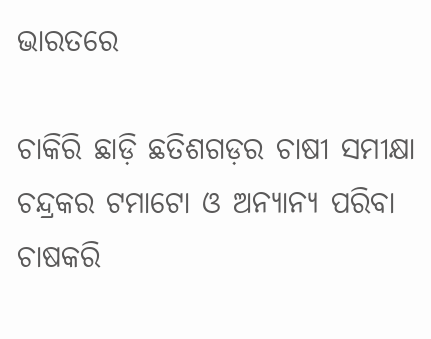ଭାରତରେ

ଚାକିରି ଛାଡ଼ି ଛତିଶଗଡ଼ର ଚାଷୀ ସମୀକ୍ଷା ଚନ୍ଦ୍ରକର ଟମାଟୋ ଓ ଅନ୍ୟାନ୍ୟ ପରିବା ଚାଷକରି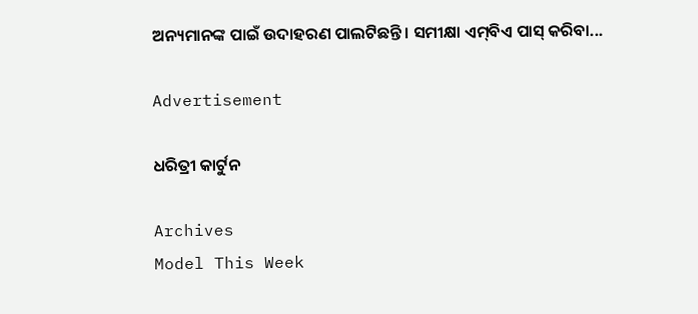ଅନ୍ୟମାନଙ୍କ ପାଇଁ ଉଦାହରଣ ପାଲଟିଛନ୍ତି। ସମୀକ୍ଷା ଏମ୍‌ବିଏ ପାସ୍‌ କରିବା...

Advertisement

ଧରିତ୍ରୀ କାର୍ଟୁନ

Archives
Model This Week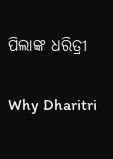ପିଲାଙ୍କ ଧରିତ୍ରୀ

Why Dharitri